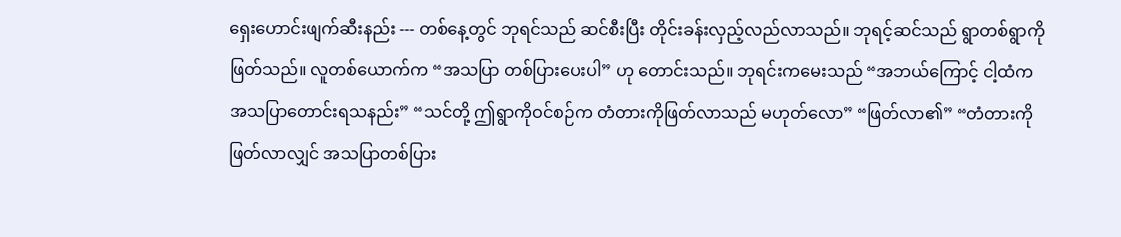ရှေးဟောင်းဖျက်ဆီးနည်း --- တစ်နေ့တွင် ဘုရင်သည် ဆင်စီးပြီး တိုင်းခန်းလှည့်လည်လာသည်။ ဘုရင့်ဆင်သည် ရွာတစ်ရွာကိုဖြတ်သည်။ လူတစ်ယောက်က “အသပြာ တစ်ပြားပေးပါ” ဟု တောင်းသည်။ ဘုရင်းကမေးသည် “အဘယ်ကြောင့် ငါ့ထံက အသပြာတောင်းရသနည်း” “သင်တို့ ဤရွာကိုဝင်စဉ်က တံတားကိုဖြတ်လာသည် မဟုတ်လော” “ဖြတ်လာ၏” “တံတားကိုဖြတ်လာလျှင် အသပြာတစ်ပြား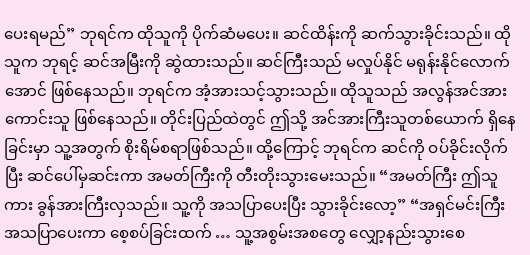ပေးရမည်” ဘုရင်က ထိုသူကို ပိုက်ဆံမပေး။ ဆင်ထိန်းကို ဆက်သွားခိုင်းသည်။ ထိုသူက ဘုရင့် ဆင်အမြီးကို ဆွဲထားသည်။ ဆင်ကြီးသည် မလှုပ်နိုင် မရုန်းနိုင်လောက်အောင် ဖြစ်နေသည်။ ဘုရင်က အံ့အားသင့်သွားသည်။ ထိုသူသည် အလွန်အင်အားကောင်းသူ ဖြစ်နေသည်။ တိုင်းပြည်ထဲတွင် ဤသို့ အင်အားကြီးသူတစ်ယောက် ရှိနေခြင်းမှာ သူ့အတွက် စိုးရိမ်စရာဖြစ်သည်။ ထို့ကြောင့် ဘုရင်က ဆင်ကို ဝပ်ခိုင်းလိုက်ပြီး ဆင်ပေါ်မှဆင်းကာ အမတ်ကြီးကို တီးတိုးသွားမေးသည်။ “အမတ်ကြီး ဤသူကား ခွန်အားကြီးလှသည်။ သူ့ကို အသပြာပေးပြီး သွားခိုင်းလော့” “အရှင်မင်းကြီး အသပြာပေးကာ စေ့စပ်ခြင်းထက် … သူ့အစွမ်းအစတွေ လျှော့နည်းသွားစေ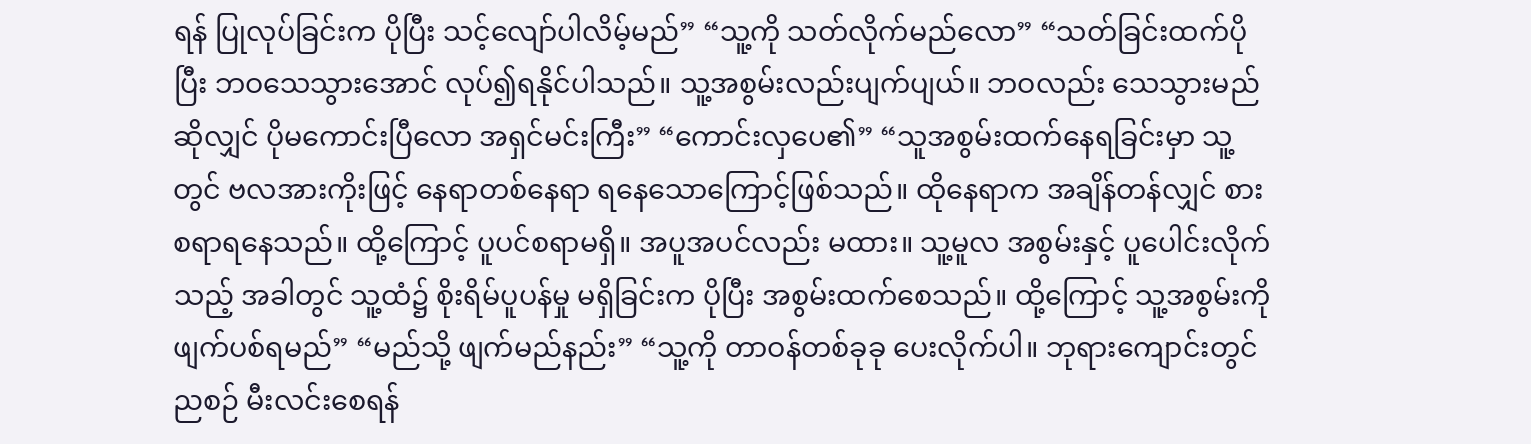ရန် ပြုလုပ်ခြင်းက ပိုပြီး သင့်လျော်ပါလိမ့်မည်” “သူ့ကို သတ်လိုက်မည်လော” “သတ်ခြင်းထက်ပိုပြီး ဘဝသေသွားအောင် လုပ်၍ရနိုင်ပါသည်။ သူ့အစွမ်းလည်းပျက်ပျယ်။ ဘဝလည်း သေသွားမည်ဆိုလျှင် ပိုမကောင်းပြီလော အရှင်မင်းကြီး” “ကောင်းလှပေ၏” “သူအစွမ်းထက်နေရခြင်းမှာ သူ့တွင် ဗလအားကိုးဖြင့် နေရာတစ်နေရာ ရနေသောကြောင့်ဖြစ်သည်။ ထိုနေရာက အချိန်တန်လျှင် စားစရာရနေသည်။ ထို့ကြောင့် ပူပင်စရာမရှိ။ အပူအပင်လည်း မထား။ သူ့မူလ အစွမ်းနှင့် ပူပေါင်းလိုက်သည့် အခါတွင် သူ့ထံ၌ စိုးရိမ်ပူပန်မှု မရှိခြင်းက ပိုပြီး အစွမ်းထက်စေသည်။ ထို့ကြောင့် သူ့အစွမ်းကိုဖျက်ပစ်ရမည်” “မည်သို့ ဖျက်မည်နည်း” “သူ့ကို တာဝန်တစ်ခုခု ပေးလိုက်ပါ။ ဘုရားကျောင်းတွင် ညစဉ် မီးလင်းစေရန်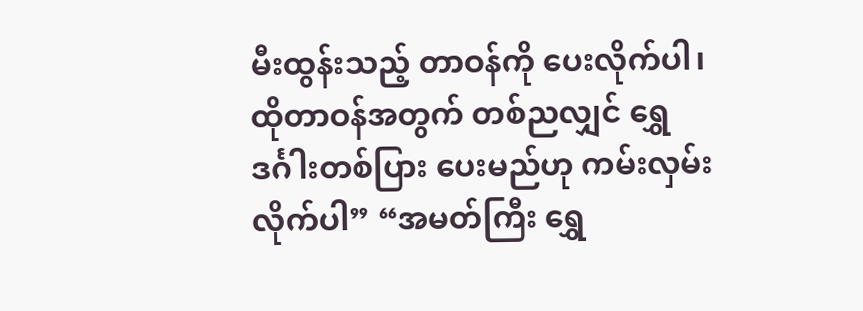မီးထွန်းသည့် တာဝန်ကို ပေးလိုက်ပါ၊ ထိုတာဝန်အတွက် တစ်ညလျှင် ရွှေဒင်္ဂါးတစ်ပြား ပေးမည်ဟု ကမ်းလှမ်းလိုက်ပါ” “အမတ်ကြီး ရွှေ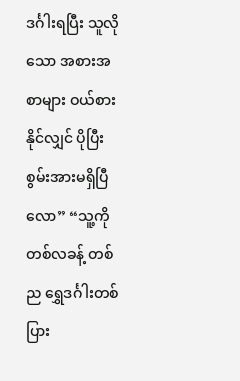ဒင်္ဂါးရပြီး သူလိုသော အစားအစာများ ဝယ်စားနိုင်လျှင် ပိုပြီး စွမ်းအားမရှိပြီလော” “သူ့ကို တစ်လခန့် တစ်ည ရွှေဒင်္ဂါးတစ်ပြား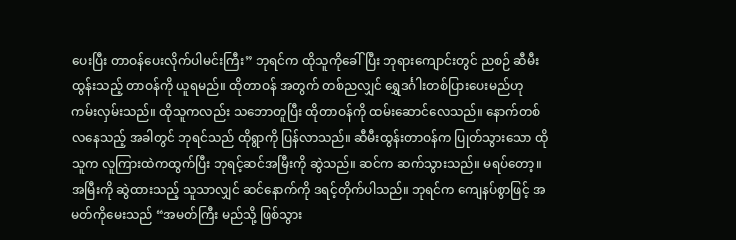ပေးပြီး တာဝန်ပေးလိုက်ပါမင်းကြီး” ဘုရင်က ထိုသူကိုခေါ်ပြီး ဘုရားကျောင်းတွင် ညစဉ် ဆီမီးထွန်းသည့် တာဝန်ကို ယူရမည်။ ထိုတာဝန် အတွက် တစ်ညလျှင် ရွှေဒင်္ဂါးတစ်ပြားပေးမည်ဟု ကမ်းလှမ်းသည်။ ထိုသူကလည်း သဘောတူပြီး ထိုတာဝန်ကို ထမ်းဆောင်လေသည်။ နောက်တစ်လနေသည့် အခါတွင် ဘုရင်သည် ထိုရွာကို ပြန်လာသည်။ ဆီမီးထွန်းတာဝန်က ပြုတ်သွားသော ထိုသူက လူကြားထဲကထွက်ပြီး ဘုရင့်ဆင်အမြီးကို ဆွဲသည်။ ဆင်က ဆက်သွားသည်။ မရပ်တော့။ အမြီးကို ဆွဲထားသည့် သူသာလျှင် ဆင်နောက်ကို ဒရင့်တိုက်ပါသည်။ ဘုရင်က ကျေနပ်စွာဖြင့် အမတ်ကိုမေးသည် “အမတ်ကြီး မည်သို့ ဖြစ်သွား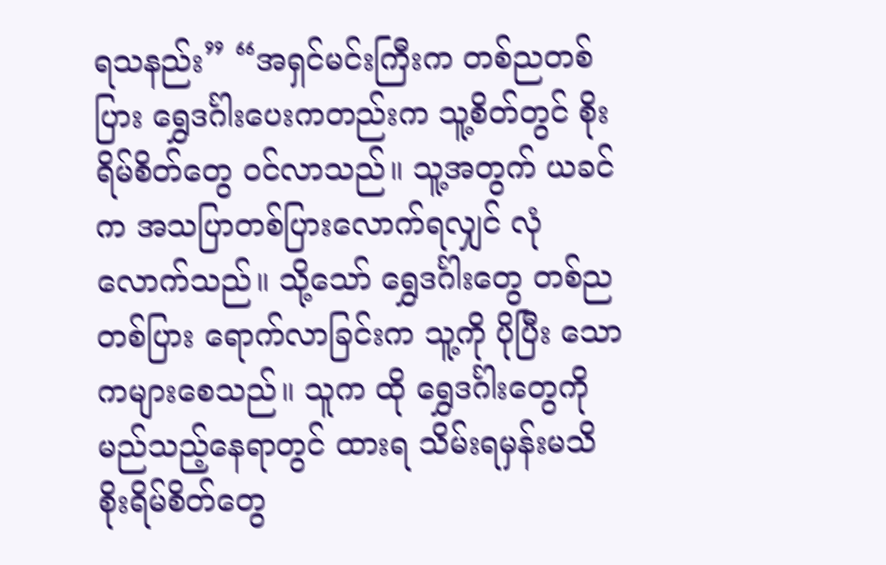ရသနည်း” “အရှင်မင်းကြီးက တစ်ညတစ်ပြား ရွှေဒင်္ဂါးပေးကတည်းက သူ့စိတ်တွင် စိုးရိမ်စိတ်တွေ ဝင်လာသည်။ သူ့အတွက် ယခင်က အသပြာတစ်ပြားလောက်ရလျှင် လုံလောက်သည်။ သို့သော် ရွှေဒင်္ဂါးတွေ တစ်ညတစ်ပြား ရောက်လာခြင်းက သူ့ကို ပိုပြီး သောကများစေသည်။ သူက ထို ရွှေဒင်္ဂါးတွေကို မည်သည့်နေရာတွင် ထားရ သိမ်းရမှန်းမသိ စိုးရိမ်စိတ်တွေ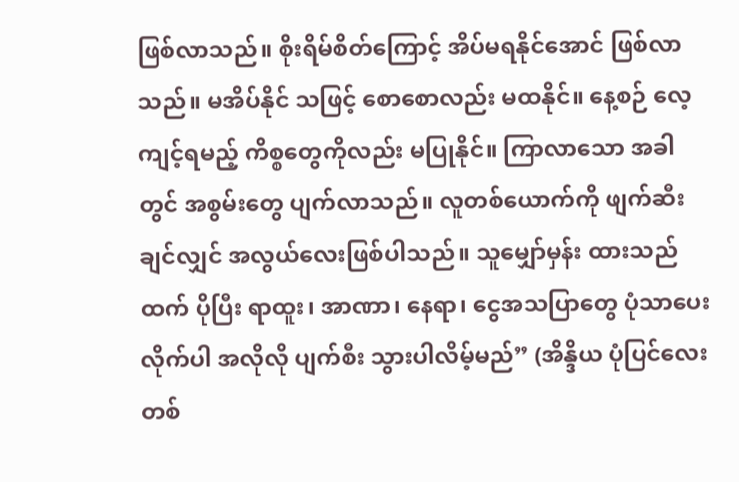ဖြစ်လာသည်။ စိုးရိမ်စိတ်ကြောင့် အိပ်မရနိုင်အောင် ဖြစ်လာသည်။ မအိပ်နိုင် သဖြင့် စောစောလည်း မထနိုင်။ နေ့စဉ် လေ့ကျင့်ရမည့် ကိစ္စတွေကိုလည်း မပြုနိုင်။ ကြာလာသော အခါတွင် အစွမ်းတွေ ပျက်လာသည်။ လူတစ်ယောက်ကို ဖျက်ဆီးချင်လျှင် အလွယ်လေးဖြစ်ပါသည်။ သူမျှော်မှန်း ထားသည်ထက် ပိုပြီး ရာထူး၊ အာဏာ၊ နေရာ၊ ငွေအသပြာတွေ ပုံသာပေးလိုက်ပါ အလိုလို ပျက်စီး သွားပါလိမ့်မည်” (အိန္ဒိယ ပုံပြင်လေးတစ်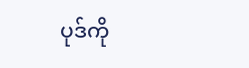ပုဒ်ကို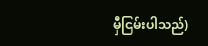မှီငြမ်းပါသည်)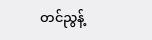တင်ညွန့်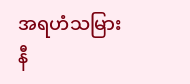အရဟံသမြားနီ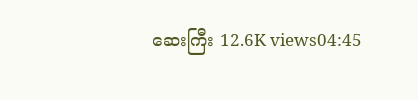ဆေးကြီး 12.6K views04:45